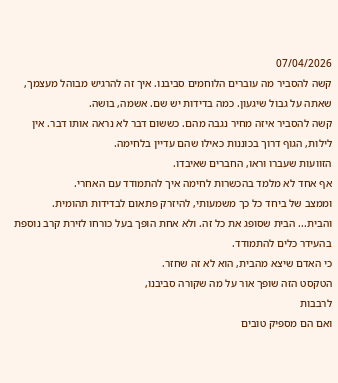07/04/2026
קשה להסביר מה עוברים הלוחמים סביבנו. איך זה להרגיש מבוהל מעצמך, שאתה על גבול שיגעון. כמה בדידות יש שם. אשמה, בושה.
קשה להסביר איזה מחיר נגבה מהם. כששום דבר לא נראה אותו דבר. אין לילות, הגוף דרוך בכוננות כאילו שהם עדיין בלחימה.
הזוועות שעברו וראו, החברים שאיבדו.
אף אחד לא מלמד בהכשרות לחימה איך להתמודד עם האחרי.
וממצב של ביחד כל כך משמעותי, להיזרק פתאום לבדידות תהומית.
והבית... הבית שסופג את כל זה. ולא אחת הופך בעל כורחו לזירת קרב נוספת בהעידר כלים להתמודד.
כי האדם שיצא מהבית, הוא לא זה שחזר.
הטקסט הזה שופך אור על מה שקורה סביבנו,
לרבבות
ואם הם מספיק טובים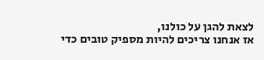לצאת להגן על כולנו,
אז אנחנו צריכים להיות מספיק טובים כדי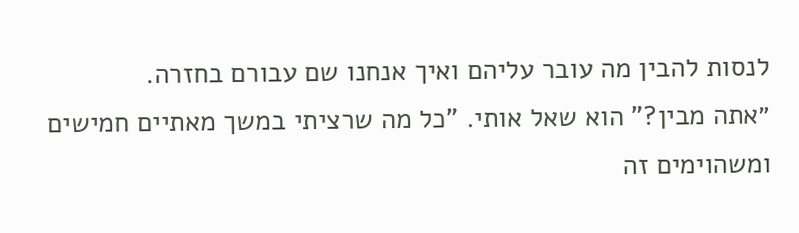לנסות להבין מה עובר עליהם ואיך אנחנו שם עבורם בחזרה.
״אתה מבין?" הוא שאל אותי. "כל מה שרציתי במשך מאתיים חמישים ומשהוימים זה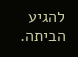להגיע הביתה.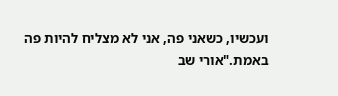ועכשיו, כשאני פה, אני לא מצליח להיות פה באמת."אורי שב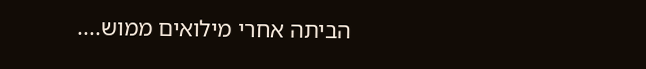הביתה אחרי מילואים ממוש....